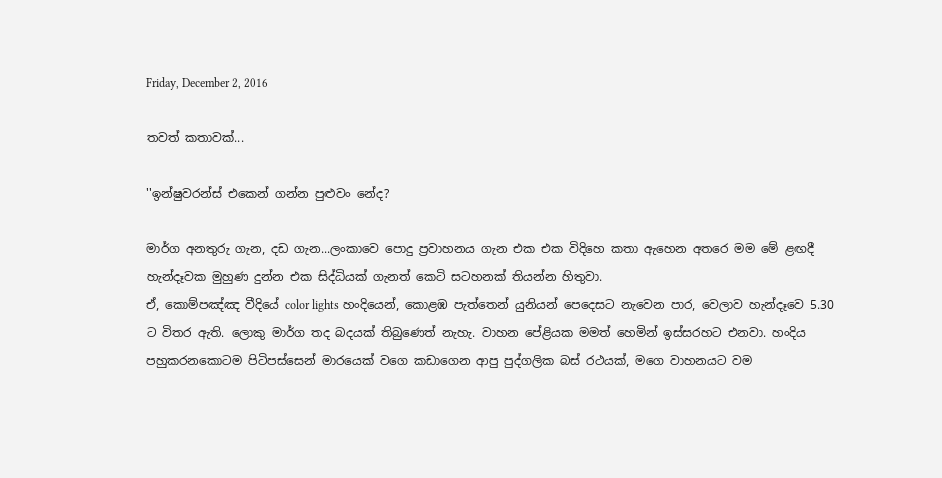Friday, December 2, 2016

තවත් කතාවක්...

''ඉන්ෂුවරන්ස් එකෙන් ගන්න පුළුවං නේද?

මාර්ග අනතුරු ගැන, දඩ ගැන...ලංකාවෙ පොදු ප්‍රවාහනය ගැන එක එක විදිහෙ කතා ඇහෙන අතරෙ මම මේ ළඟදී හැන්දෑවක මුහුණ දුන්න එක සිද්ධියක් ගැනත් කෙටි සටහනක් තියන්න හිතුවා.
ඒ, කොම්පඤ්ඤ වීදියේ color lights හංදියෙන්, කොළඹ පැත්තෙන් යුනියන් පෙදෙසට නැවෙන පාර, වෙලාව හැන්දෑවෙ 5.30 ට විතර ඇති. ලොකු මාර්ග තද බදයක් තිබුණෙත් නැහැ. වාහන පේළියක මමත් හෙමින් ඉස්සරහට එනවා. හංදිය පහුකරනකොටම පිටිපස්සෙන් මාරයෙක් වගෙ කඩාගෙන ආපු පුද්ගලික බස් රථයක්, මගෙ වාහනයට වම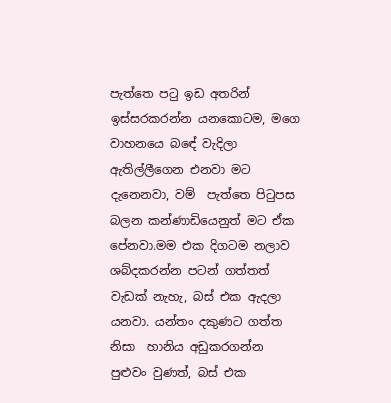පැත්තෙ පටු ඉඩ අතරින් ඉස්සරකරන්න යනකොටම, මගෙ වාහනයෙ බඳේ වැදිලා ඇතිල්ලීගෙන එනවා මට දැනෙනවා, වම්  පැත්තෙ පිටුපස බලන කන්ණාඩියෙනුත් මට ඒක පේනවා.මම එක දිගටම නලාව ශබ්දකරන්න පටන් ගත්තත් වැඩක් නැහැ, බස් එක ඇදලා යනවා. යන්තං දකුණට ගත්ත නිසා  හානිය අඩුකරගන්න පුළුවං වුණත්, බස් එක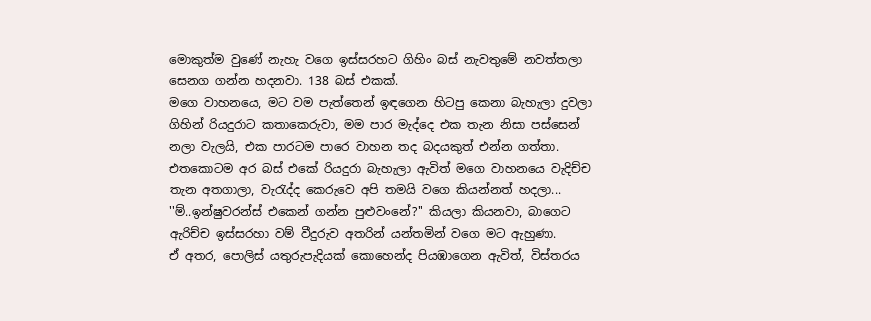මොකුත්ම වුණේ නැහැ වගෙ ඉස්සරහට ගිහිං බස් නැවතුමේ නවත්තලා සෙනග ගන්න හදනවා. 138 බස් එකක්.
මගෙ වාහනයෙ, මට වම පැත්තෙන් ඉඳගෙන හිටපු කෙනා බැහැලා දුවලා ගිහින් රියදුරාට කතාකෙරුවා, මම පාර මැද්දෙ එක තැන නිසා පස්සෙන් නලා වැලයි, එක පාරටම පාරෙ වාහන තද බදයකුත් එන්න ගත්තා. එතකොටම අර බස් එකේ රියදුරා බැහැලා ඇවිත් මගෙ වාහනයෙ වැදිච්ච තැන අතගාලා, වැරැද්ද කෙරුවෙ අපි තමයි වගෙ කියන්නත් හදලා...
''ම්..ඉන්ෂුවරන්ස් එකෙන් ගන්න පුළුවංනේ?'' කියලා කියනවා, බාගෙට ඇරිච්ච ඉස්සරහා වම් වීදුරුව අතරින් යන්තමින් වගෙ මට ඇහුණා.
ඒ අතර, පොලිස් යතුරුපැදියක් කොහෙන්ද පියඹාගෙන ඇවිත්, විස්තරය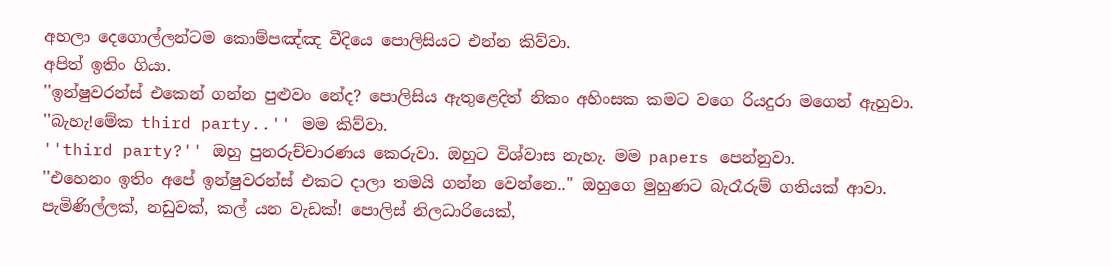අහලා දෙගොල්ලන්ටම කොම්පඤ්ඤ වීදියෙ පොලිසියට එන්න කිව්වා.
අපිත් ඉතිං ගියා.
''ඉන්ෂුවරන්ස් එකෙන් ගන්න පුළුවං නේද? පොලිසිය ඇතුළෙදිත් නිකං අහිංසක කමට වගෙ රියදුරා මගෙන් ඇහුවා. ''බැහැ!මේක third party..'' මම කිව්වා.
''third party?'' ඔහු පුනරුච්චාරණය කෙරුවා. ඔහුට විශ්වාස නැහැ. මම papers පෙන්නුවා.
''එහෙනං ඉතිං අපේ ඉන්ෂුවරන්ස් එකට දාලා තමයි ගන්න වෙන්නෙ..'' ඔහුගෙ මුහුණට බැරෑරුම් ගතියක් ආවා.
පැමිණිල්ලක්, නඩුවක්, කල් යන වැඩක්! පොලිස් නිලධාරියෙක්,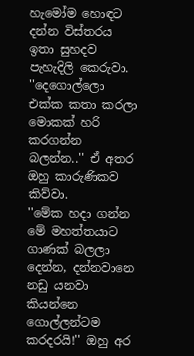හැමෝම හොඳට දන්න විස්තරය ඉතා සුහදව පැහැදිලි කෙරුවා.
''දෙගොල්ලො එක්ක කතා කරලා මොකක් හරි කරගන්න බලන්න..'' ඒ අතර ඔහු කාරුණිකව කිව්වා.
''මේක හදා ගන්න මේ මහත්තයාට ගාණක් බලලා දෙන්න, දන්නවානෙ නඩු යනවා කියන්නෙ ගොල්ලන්ටම කරදරයි!'' ඔහු අර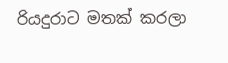රියදුරාට මතක් කරලා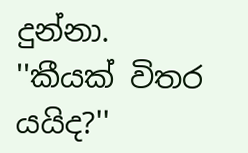දුන්නා.
''කීයක් විතර යයිද?''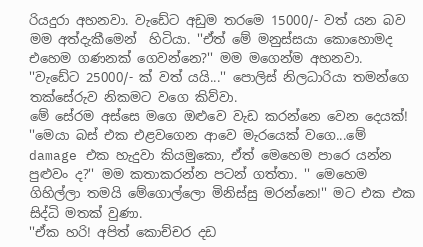රියදුරා අහනවා. වැඩේට අඩුම තරමෙ 15000/- වත් යන බව මම අත්දැකීමෙන්  හිටියා. ''ඒත් මේ මනුස්සයා කොහොමද එහෙම ගණනක් ගෙවන්නෙ?'' මම මගෙන්ම අහනවා.
''වැඩේට 25000/- ක් වත් යයි...'' පොලිස් නිලධාරියා තමන්ගෙ තක්සේරුව නිකමට වගෙ කිව්වා.
මේ සේරම අස්සෙ මගෙ ඔළුවෙ වැඩ කරන්නෙ වෙන දෙයක්!
''මෙයා බස් එක එළවගෙන ආවෙ මැරයෙක් වගෙ...මේ damage එක හැදුවා කියමුකො, ඒත් මෙහෙම පාරෙ යන්න පුළුවං ද?'' මම කතාකරන්න පටන් ගත්තා. '' මෙහෙම ගිහිල්ලා තමයි මේගොල්ලො මිනිස්සු මරන්නෙ!'' මට එක එක සිද්ධි මතක් වුණා.
''ඒක හරි! අපිත් කොච්චර දඩ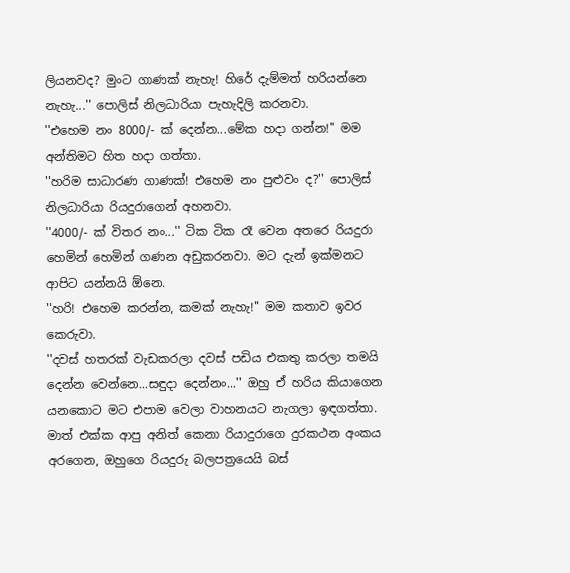ලියනවද? මුංට ගාණක් නැහැ! හිරේ දැම්මත් හරියන්නෙ නැහැ...'' පොලිස් නිලධාරියා පැහැදිලි කරනවා.
''එහෙම නං 8000/- ක් දෙන්න...මේක හදා ගන්න!'' මම අන්තිමට හිත හදා ගත්තා.
''හරිම සාධාරණ ගාණක්! එහෙම නං පුළුවං ද?'' පොලිස් නිලධාරියා රියදුරාගෙන් අහනවා.
''4000/- ක් විතර නං...'' ටික ටික රෑ වෙන අතරෙ රියදුරා හෙමින් හෙමින් ගණන අඩුකරනවා. මට දැන් ඉක්මනට ආපිට යන්නයි ඕනෙ.
''හරි! එහෙම කරන්න, කමක් නැහැ!'' මම කතාව ඉවර කෙරුවා.
''දවස් හතරක් වැඩකරලා දවස් පඩිය එකතු කරලා තමයි දෙන්න වෙන්නෙ...සඳුදා දෙන්නං...'' ඔහු ඒ හරිය කියාගෙන යනකොට මට එපාම වෙලා වාහනයට නැගලා ඉඳගත්තා. මාත් එක්ක ආපු අනිත් කෙනා රියාදුරාගෙ දුරකථන අංකය අරගෙන, ඔහුගෙ රියදුරු බලපත්‍රයෙයි බස්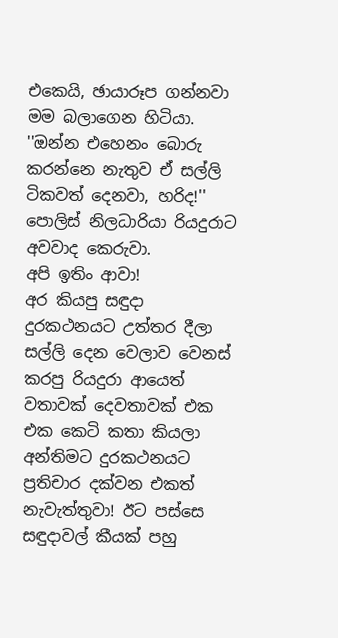එකෙයි, ඡායාරූප ගන්නවා මම බලාගෙන හිටියා.
''ඔන්න එහෙනං බොරු කරන්නෙ නැතුව ඒ සල්ලි ටිකවත් දෙනවා, හරිද!'' පොලිස් නිලධාරියා රියදුරාට අවවාද කෙරුවා.
අපි ඉතිං ආවා!
අර කියපු සඳුදා දුරකථනයට උත්තර දීලා සල්ලි දෙන වෙලාව වෙනස් කරපු රියදුරා ආයෙත් වතාවක් දෙවතාවක් එක එක කෙටි කතා කියලා අන්තිමට දුරකථනයට ප්‍රතිචාර දක්වන එකත් නැවැත්තුවා! ඊට පස්සෙ සඳුදාවල් කීයක් පහු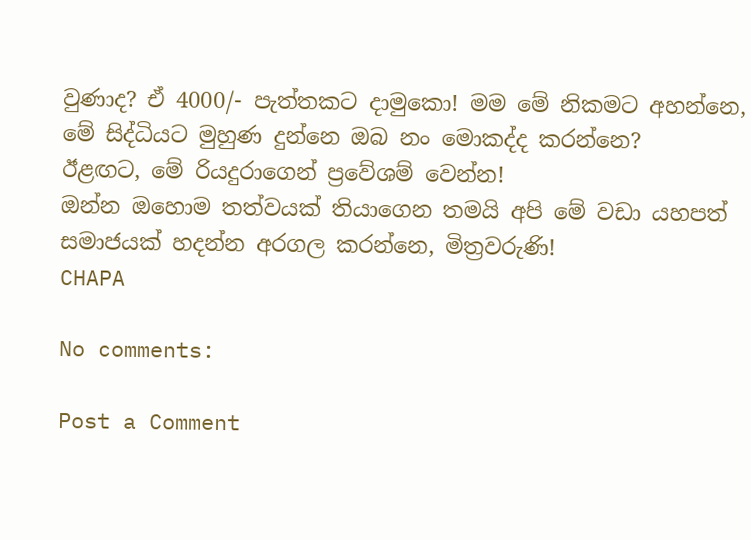වුණාද? ඒ 4000/- පැත්තකට දාමුකො! මම මේ නිකමට අහන්නෙ, මේ සිද්ධියට මුහුණ දුන්නෙ ඔබ නං මොකද්ද කරන්නෙ?
ඊළඟට, මේ රියදුරාගෙන් ප්‍රවේශම් වෙන්න!
ඔන්න ඔහොම තත්වයක් තියාගෙන තමයි අපි මේ වඩා යහපත් සමාජයක් හදන්න අරගල කරන්නෙ, මිත්‍රවරුණි!
CHAPA

No comments:

Post a Comment